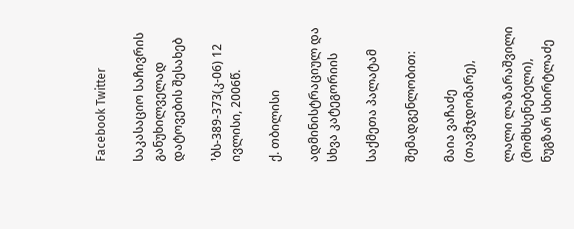Facebook Twitter

საკასაციო საჩივრის განუხილველად დატოვების შესახებ

¹ბს-389-373(კ-06) 12 ივლისი, 2006წ.

ქ. თბილისი

ადმინისტრაციულ და სხვა კატეგორიის

საქმეთა პალატამ

შემადგენლობით:

მაია ვაჩაძე (თავმჯდომარე),

ლალი ლაზარაშვილი (მომხსენებელი), ნუგზარ სხირტლაძე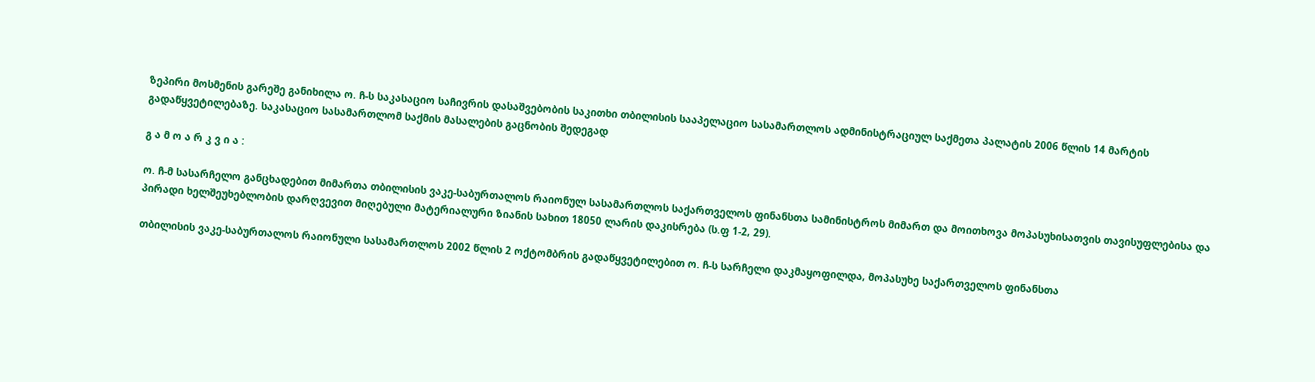ზეპირი მოსმენის გარეშე განიხილა ო. ჩ-ს საკასაციო საჩივრის დასაშვებობის საკითხი თბილისის სააპელაციო სასამართლოს ადმინისტრაციულ საქმეთა პალატის 2006 წლის 14 მარტის გადაწყვეტილებაზე. საკასაციო სასამართლომ საქმის მასალების გაცნობის შედეგად

გ ა მ ო ა რ კ ვ ი ა :

ო. ჩ-მ სასარჩელო განცხადებით მიმართა თბილისის ვაკე-საბურთალოს რაიონულ სასამართლოს საქართველოს ფინანსთა სამინისტროს მიმართ და მოითხოვა მოპასუხისათვის თავისუფლებისა და პირადი ხელშეუხებლობის დარღვევით მიღებული მატერიალური ზიანის სახით 18050 ლარის დაკისრება (ს.ფ 1-2, 29).

თბილისის ვაკე-საბურთალოს რაიონული სასამართლოს 2002 წლის 2 ოქტომბრის გადაწყვეტილებით ო. ჩ-ს სარჩელი დაკმაყოფილდა, მოპასუხე საქართველოს ფინანსთა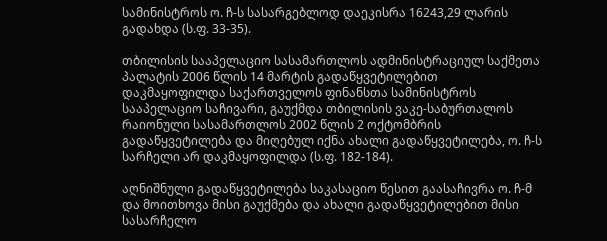სამინისტროს ო. ჩ-ს სასარგებლოდ დაეკისრა 16243,29 ლარის გადახდა (ს.ფ. 33-35).

თბილისის სააპელაციო სასამართლოს ადმინისტრაციულ საქმეთა პალატის 2006 წლის 14 მარტის გადაწყვეტილებით დაკმაყოფილდა საქართველოს ფინანსთა სამინისტროს სააპელაციო საჩივარი, გაუქმდა თბილისის ვაკე-საბურთალოს რაიონული სასამართლოს 2002 წლის 2 ოქტომბრის გადაწყვეტილება და მიღებულ იქნა ახალი გადაწყვეტილება, ო. ჩ-ს სარჩელი არ დაკმაყოფილდა (ს.ფ. 182-184).

აღნიშნული გადაწყვეტილება საკასაციო წესით გაასაჩივრა ო. ჩ-მ და მოითხოვა მისი გაუქმება და ახალი გადაწყვეტილებით მისი სასარჩელო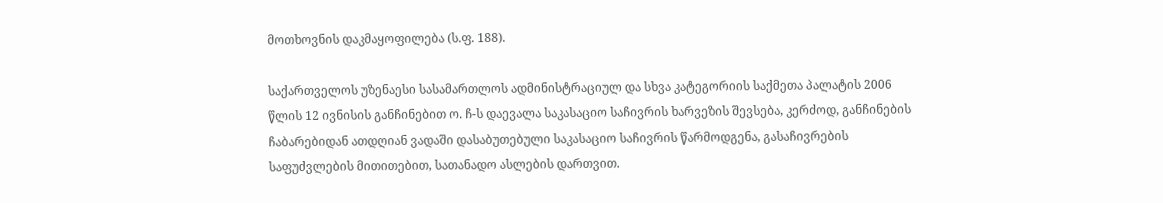მოთხოვნის დაკმაყოფილება (ს.ფ. 188).

საქართველოს უზენაესი სასამართლოს ადმინისტრაციულ და სხვა კატეგორიის საქმეთა პალატის 2006 წლის 12 ივნისის განჩინებით ო. ჩ-ს დაევალა საკასაციო საჩივრის ხარვეზის შევსება, კერძოდ, განჩინების ჩაბარებიდან ათდღიან ვადაში დასაბუთებული საკასაციო საჩივრის წარმოდგენა, გასაჩივრების საფუძვლების მითითებით, სათანადო ასლების დართვით.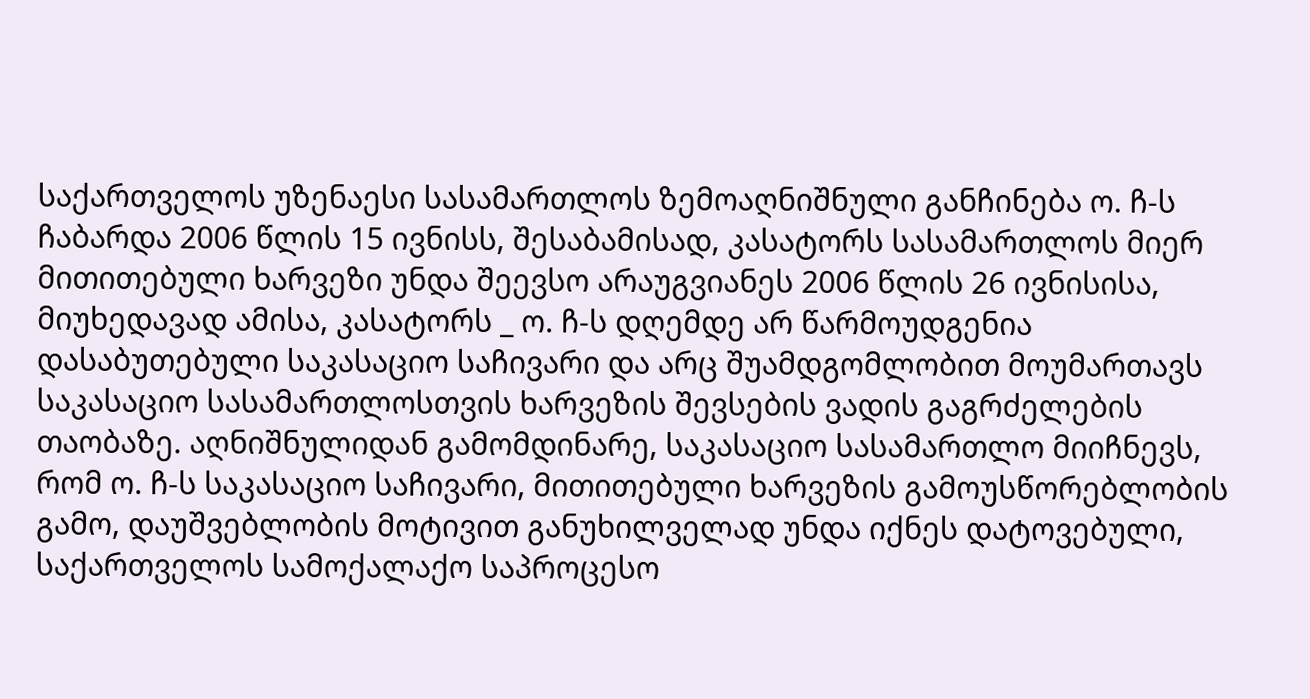საქართველოს უზენაესი სასამართლოს ზემოაღნიშნული განჩინება ო. ჩ-ს ჩაბარდა 2006 წლის 15 ივნისს, შესაბამისად, კასატორს სასამართლოს მიერ მითითებული ხარვეზი უნდა შეევსო არაუგვიანეს 2006 წლის 26 ივნისისა, მიუხედავად ამისა, კასატორს _ ო. ჩ-ს დღემდე არ წარმოუდგენია დასაბუთებული საკასაციო საჩივარი და არც შუამდგომლობით მოუმართავს საკასაციო სასამართლოსთვის ხარვეზის შევსების ვადის გაგრძელების თაობაზე. აღნიშნულიდან გამომდინარე, საკასაციო სასამართლო მიიჩნევს, რომ ო. ჩ-ს საკასაციო საჩივარი, მითითებული ხარვეზის გამოუსწორებლობის გამო, დაუშვებლობის მოტივით განუხილველად უნდა იქნეს დატოვებული, საქართველოს სამოქალაქო საპროცესო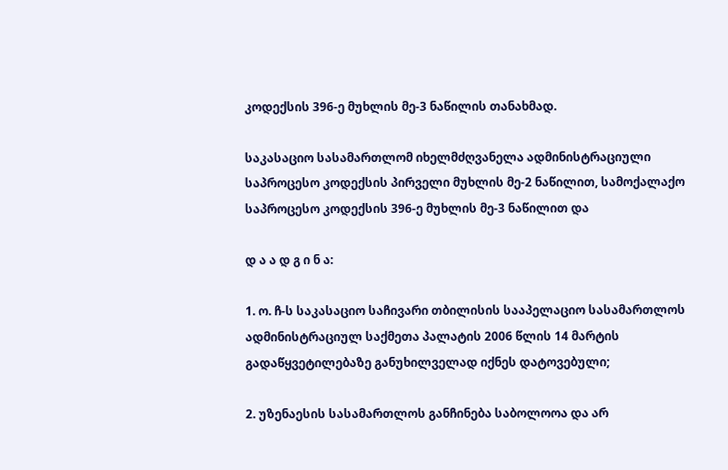კოდექსის 396-ე მუხლის მე-3 ნაწილის თანახმად.

საკასაციო სასამართლომ იხელმძღვანელა ადმინისტრაციული საპროცესო კოდექსის პირველი მუხლის მე-2 ნაწილით, სამოქალაქო საპროცესო კოდექსის 396-ე მუხლის მე-3 ნაწილით და

დ ა ა დ გ ი ნ ა:

1. ო. ჩ-ს საკასაციო საჩივარი თბილისის სააპელაციო სასამართლოს ადმინისტრაციულ საქმეთა პალატის 2006 წლის 14 მარტის გადაწყვეტილებაზე განუხილველად იქნეს დატოვებული;

2. უზენაესის სასამართლოს განჩინება საბოლოოა და არ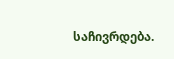საჩივრდება.